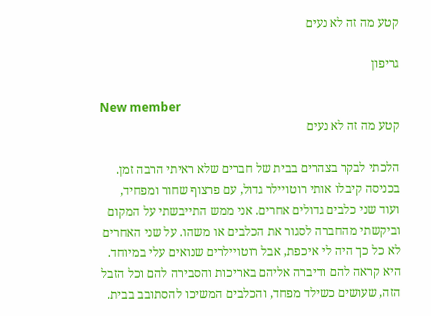קטע מה זה לא נעים

גריפון

New member
קטע מה זה לא נעים

הלכתי לבקר בצהרים בבית של חברים שלא ראיתי הרבה זמן. בכניסה קיבלו אותי רוטויילר גדול, עם פרצוף שחור ומפחיד, ועוד שני כלבים גדולים אחרים. אני ממש התייבשתי על המקום וביקשתי מהחברה לסגור את הכלבים או משהו. על שני האחרים לא כל כך היה לי איכפת, אבל רוטויילרים שנואים עלי במיוחד. היא קראה להם ודיברה אליהם באריכות והסבירה להם וכל הזבל הזה, שעושים כשילד מפחד, והכלבים המשיכו להסתובב בבית.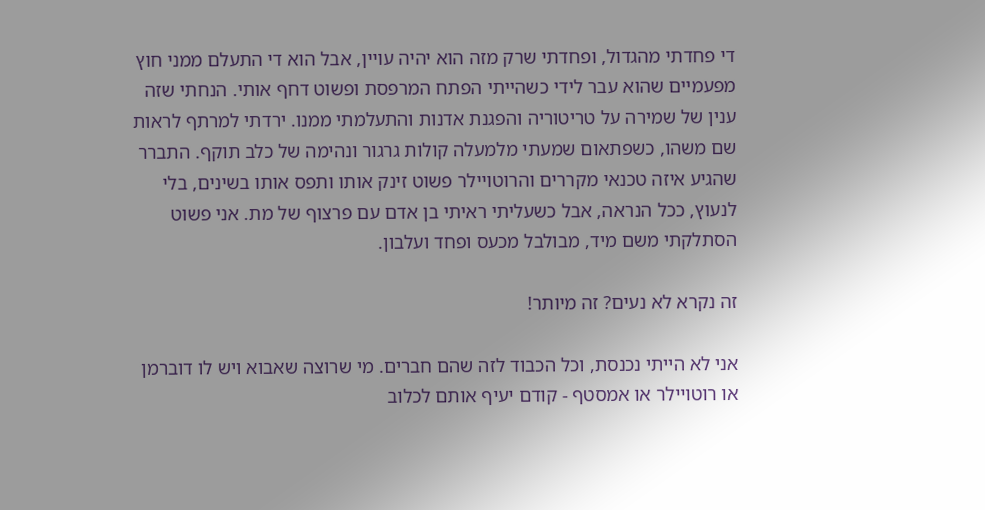די פחדתי מהגדול, ופחדתי שרק מזה הוא יהיה עויין, אבל הוא די התעלם ממני חוץ מפעמיים שהוא עבר לידי כשהייתי הפתח המרפסת ופשוט דחף אותי. הנחתי שזה ענין של שמירה על טריטוריה והפגנת אדנות והתעלמתי ממנו. ירדתי למרתף לראות שם משהו, כשפתאום שמעתי מלמעלה קולות גרגור ונהימה של כלב תוקף. התברר שהגיע איזה טכנאי מקררים והרוטויילר פשוט זינק אותו ותפס אותו בשינים, בלי לנעוץ, ככל הנראה, אבל כשעליתי ראיתי בן אדם עם פרצוף של מת. אני פשוט הסתלקתי משם מיד, מבולבל מכעס ופחד ועלבון.

זה נקרא לא נעים? זה מיותר!

אני לא הייתי נכנסת, וכל הכבוד לזה שהם חברים. מי שרוצה שאבוא ויש לו דוברמן או רוטויילר או אמסטף - קודם יעיף אותם לכלוב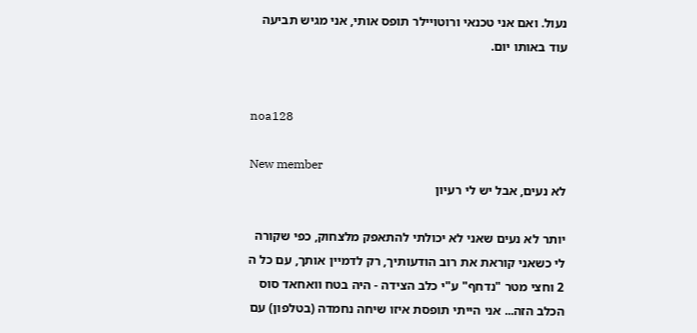נעול. ואם אני טכנאי ורוטויילר תופס אותי, אני מגיש תביעה עוד באותו יום.


noa128

New member
לא נעים, אבל יש לי רעיון

יותר לא נעים שאני לא יכולתי להתאפק מלצחוק, כפי שקורה לי כשאני קוראת את רוב הודעותיך, רק לדמיין אותך, עם כל ה 2 וחצי מטר "נדחף" ע"י כלב הצידה - היה בטח וואחאד סוס הכלב הזה... אני הייתי תופסת איזו שיחה נחמדה (בטלפון) עם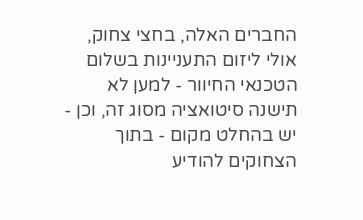החברים האלה, בחצי צחוק, אולי ליזום התעניינות בשלום הטכנאי החיוור - למען לא תישנה סיטואציה מסוג זה, וכן - יש בהחלט מקום - בתוך הצחוקים להודיע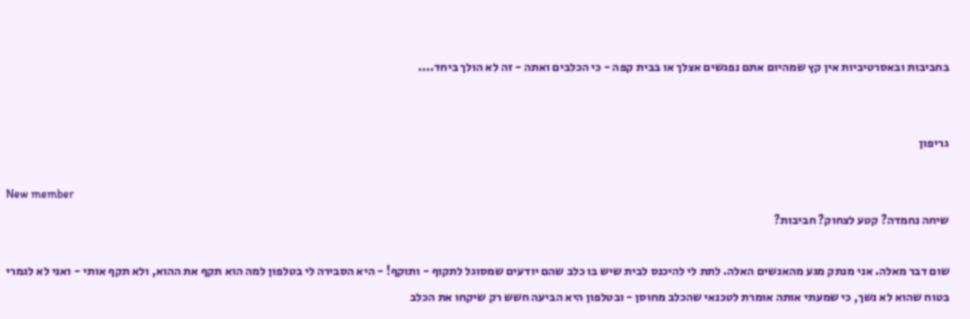בחביבות ובאסרטיביות אין קץ שמהיום אתם נפגשים אצלך או בבית קפה - כי הכלבים ואתה - זה לא הולך ביחד....


גריפון

New member
שיחה נחמדה? קטע לצחוק? חביבות?

שום דבר מאלה. אני מנתק מגע מהאנשים האלה. לתת לי להיכנס לבית שיש בו כלב שהם יודעים שמסוגל לתקוף - ותוקף! - היא הסבירה לי בטלפון למה הוא תקף את ההוא, ולא תקף אותי - ואני לא לגמרי בטוח שהוא לא נשך, כי שמעתי אותה אומרת לטכנאי שהכלב מחוסן - ובטלפון היא הביעה חשש רק שיקחו את הכלב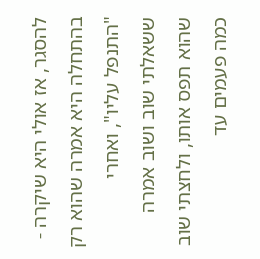להסגר, אז אולי היא שיקרה - בהתחלה היא אמרה שהוא רק "התנפל עליו", ואחרי ששאלתי שוב ושוב אמרה שהוא תפס אותו, ולחצתי שוב כמה פעמים עד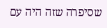שסיפרה שזה היה עם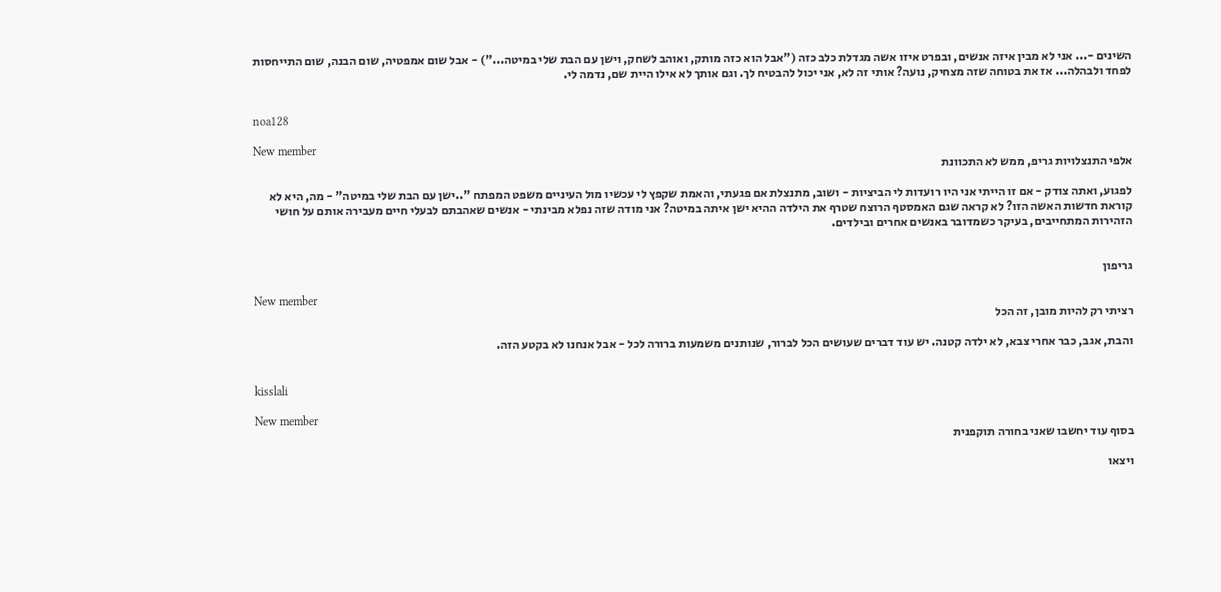השינים -... אני לא מבין איזה אנשים, ובפרט איזו אשה מגדלת כלב כזה ("אבל הוא כזה מותק, ואוהב לשחק, וישן עם הבת שלי במיטה...") - אבל שום אמפטיה, שום הבנה, שום התייחסות לפחד ולבהלה... אז את בטוחה שזה מצחיק, נועה? אותי זה לא, אני יכול להבטיח לך. וגם אותך לא אילו היית שם, נדמה לי.


noa128

New member
אלפי התנצלויות גריפ, ממש לא התכוונת

לפגוע, ואתה צודק - אם זו הייתי אני היו רועדות לי הביציות - ושוב, מתנצלת אם פגעתי, והאמת שקפץ לי עכשיו מול העיניים משפט המפתח "..ישן עם הבת שלי במיטה" - מה, היא לא קוראת חדשות האשה הזו? לא קראה שגם האמסטף הרוצח שטרף את הילדה ההיא ישן איתה במיטה? אני מודה שזה נפלא מבינתי - אנשים שאהבתם לבעלי חיים מעבירה אותם על חושי הזהירות המתחייבים, בעיקר כשמדובר באנשים אחרים ובילדים.


גריפון

New member
רציתי רק להיות מובן, זה הכל

והבת, אגב, כבר אחרי צבא, לא ילדה קטנה. יש עוד דברים שעושים הכל לברור, שנותנים משמעות ברורה לכל - אבל אנחנו לא בקטע הזה.


kisslali

New member
בסוף עוד יחשבו שאני בחורה תוקפנית

ויצאו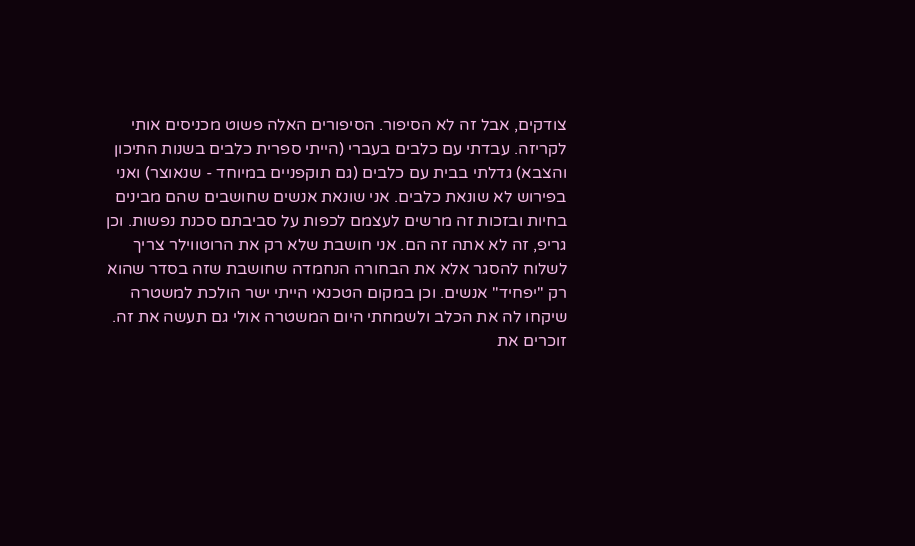צודקים, אבל זה לא הסיפור. הסיפורים האלה פשוט מכניסים אותי לקריזה. עבדתי עם כלבים בעברי (הייתי ספרית כלבים בשנות התיכון והצבא) גדלתי בבית עם כלבים (גם תוקפניים במיוחד - שנאוצר) ואני בפירוש לא שונאת כלבים. אני שונאת אנשים שחושבים שהם מבינים בחיות ובזכות זה מרשים לעצמם לכפות על סביבתם סכנת נפשות. וכן גריפ, זה לא אתה זה הם. אני חושבת שלא רק את הרוטווילר צריך לשלוח להסגר אלא את הבחורה הנחמדה שחושבת שזה בסדר שהוא רק "יפחיד" אנשים. וכן במקום הטכנאי הייתי ישר הולכת למשטרה שיקחו לה את הכלב ולשמחתי היום המשטרה אולי גם תעשה את זה. זוכרים את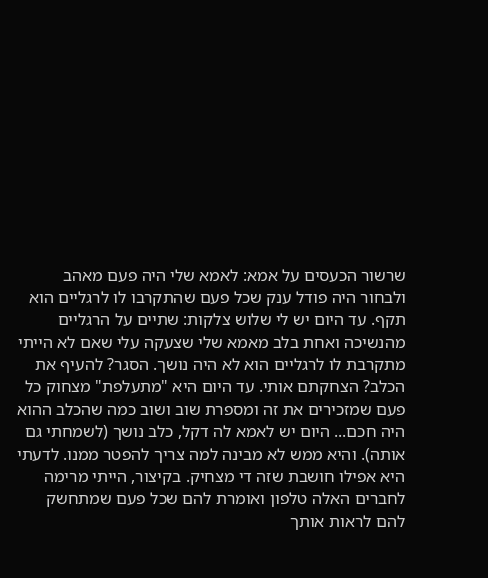שרשור הכעסים על אמא: לאמא שלי היה פעם מאהב ולבחור היה פודל ענק שכל פעם שהתקרבו לו לרגליים הוא תקף. עד היום יש לי שלוש צלקות: שתיים על הרגליים מהנשיכה ואחת בלב מאמא שלי שצעקה עלי שאם לא הייתי מתקרבת לו לרגליים הוא לא היה נושך. הסגר? להעיף את הכלב? הצחקתם אותי. עד היום היא "מתעלפת" מצחוק כל פעם שמזכירים את זה ומספרת שוב ושוב כמה שהכלב ההוא היה חכם... היום יש לאמא לה דקל, כלב נושך (לשמחתי גם אותה). והיא ממש לא מבינה למה צריך להפטר ממנו. לדעתי היא אפילו חושבת שזה די מצחיק. בקיצור, הייתי מרימה לחברים האלה טלפון ואומרת להם שכל פעם שמתחשק להם לראות אותך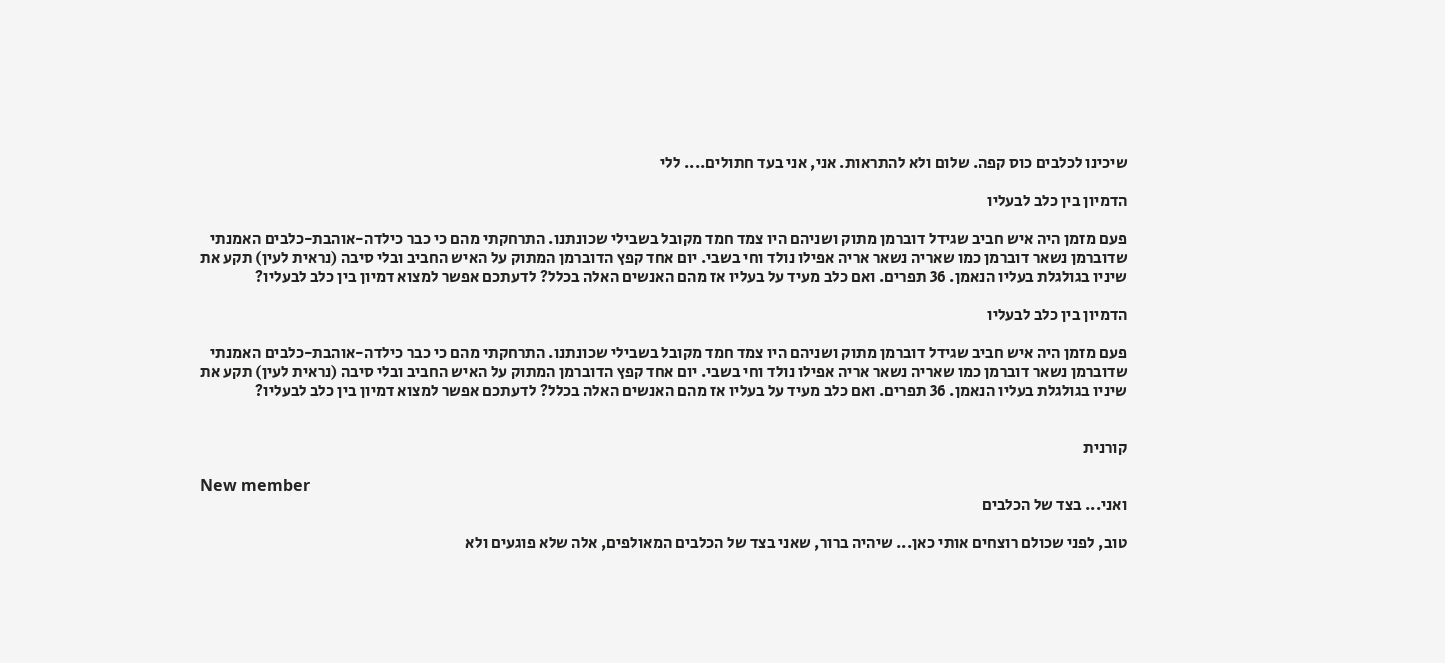שיכינו לכלבים כוס קפה. שלום ולא להתראות. אני, אני בעד חתולים.... ללי

הדמיון בין כלב לבעליו

פעם מזמן היה איש חביב שגידל דוברמן מתוק ושניהם היו צמד חמד מקובל בשבילי שכונתנו. התרחקתי מהם כי כבר כילדה-אוהבת-כלבים האמנתי שדוברמן נשאר דוברמן כמו שאריה נשאר אריה אפילו נולד וחי בשבי. יום אחד קפץ הדוברמן המתוק על האיש החביב ובלי סיבה (נראית לעין) תקע את שיניו בגולגלת בעליו הנאמן. 36 תפרים. ואם כלב מעיד על בעליו אז מהם האנשים האלה בכלל? לדעתכם אפשר למצוא דמיון בין כלב לבעליו?

הדמיון בין כלב לבעליו

פעם מזמן היה איש חביב שגידל דוברמן מתוק ושניהם היו צמד חמד מקובל בשבילי שכונתנו. התרחקתי מהם כי כבר כילדה-אוהבת-כלבים האמנתי שדוברמן נשאר דוברמן כמו שאריה נשאר אריה אפילו נולד וחי בשבי. יום אחד קפץ הדוברמן המתוק על האיש החביב ובלי סיבה (נראית לעין) תקע את שיניו בגולגלת בעליו הנאמן. 36 תפרים. ואם כלב מעיד על בעליו אז מהם האנשים האלה בכלל? לדעתכם אפשר למצוא דמיון בין כלב לבעליו?


קורנית

New member
ואני... בצד של הכלבים

טוב, לפני שכולם רוצחים אותי כאן... שיהיה ברור, שאני בצד של הכלבים המאולפים, אלה שלא פוגעים ולא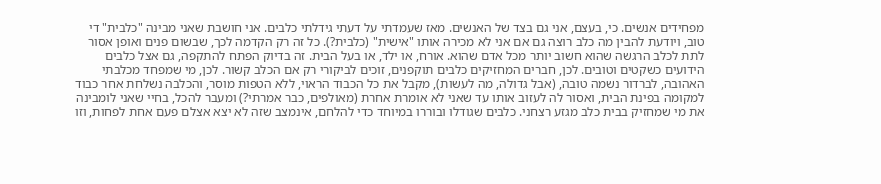מפחידים אנשים. כי, בעצם, אני גם בצד של האנשים. מאז שעמדתי על דעתי גידלתי כלבים. אני חושבת שאני מבינה "כלבית" די טוב, ויודעת להבין מה כלב רוצה גם אם אני לא מכירה אותו "אישית" (כלבית?). כל זה רק הקדמה לכך, שבשום פנים ואופן אסור לתת לכלב הרגשה שהוא חשוב יותר מכל אדם שהוא. אורח, או ילד, או בעל הבית. זה בדיוק הפתח להתקפה, גם אצל כלבים הידועים כשקטים וטובים. לכן, חברים המחזיקים כלבים תוקפנים, זוכים לביקורי רק אם הכלב קשור. לכן, מי שמפחד מכלבתי האהובה, לברדור נשמה טובה, (אבל גדולה, מה לעשות), מקבל את כל הכבוד הראוי, ללא הטפות מוסר, והכלבה נשלחת אחר כבוד למקומה בפינת הבית, ואסור לה לעזוב אותו עד שאני לא אומרת אחרת (מאולפים, כבר אמרתי?) ומעבר להכל, בחיי שאני לומבינה את מי שמחזיק בבית כלב מגזע רצחני. כלבים שגודלו ובוררו במיוחד כדי להלחם, אינמצב שזה לא יצא אצלם פעם אחת לפחות, וזו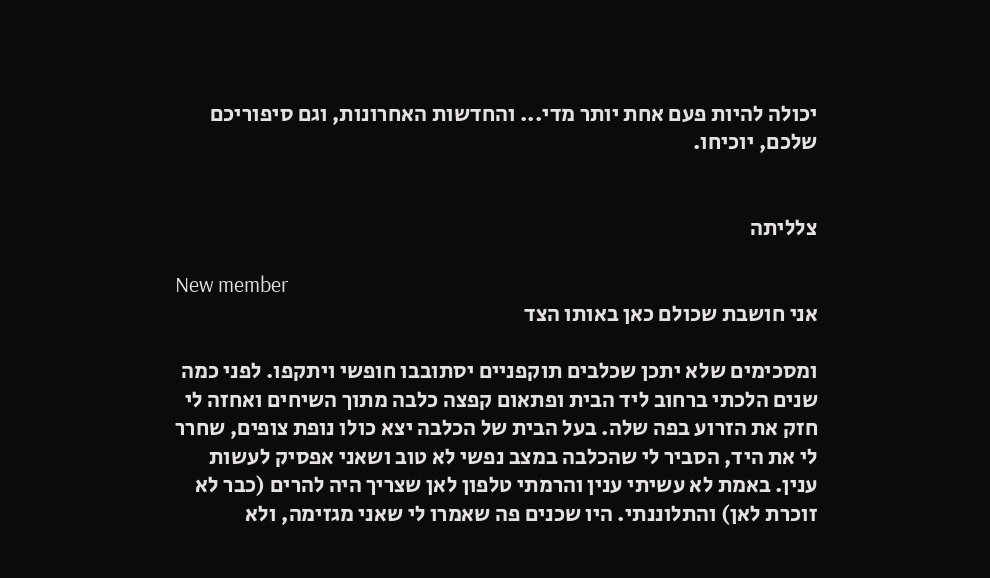יכולה להיות פעם אחת יותר מדי... והחדשות האחרונות, וגם סיפוריכם שלכם, יוכיחו.


צלליתה

New member
אני חושבת שכולם כאן באותו הצד

ומסכימים שלא יתכן שכלבים תוקפניים יסתובבו חופשי ויתקפו. לפני כמה שנים הלכתי ברחוב ליד הבית ופתאום קפצה כלבה מתוך השיחים ואחזה לי חזק את הזרוע בפה שלה. בעל הבית של הכלבה יצא כולו נופת צופים, שחרר לי את היד, הסביר לי שהכלבה במצב נפשי לא טוב ושאני אפסיק לעשות ענין. באמת לא עשיתי ענין והרמתי טלפון לאן שצריך היה להרים (כבר לא זוכרת לאן) והתלוננתי. היו שכנים פה שאמרו לי שאני מגזימה, ולא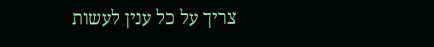צריך על כל ענין לעשות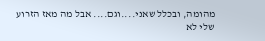מהומה, ובכלל שאני....וגם.... אבל מה מאז הזרוע שלי לא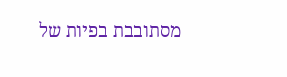מסתובבת בפיות של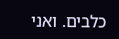כלבים. ואני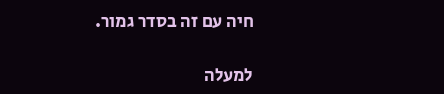חיה עם זה בסדר גמור.

למעלה